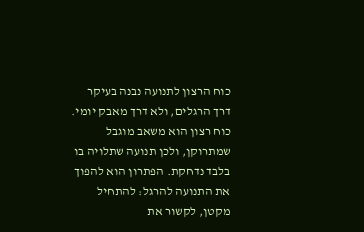כוח הרצון לתנועה נבנה בעיקר דרך הרגלים, ולא דרך מאבק יומי. כוח רצון הוא משאב מוגבל שמתרוקן, ולכן תנועה שתלויה בו בלבד נדחקת. הפתרון הוא להפוך את התנועה להרגל: להתחיל מקטן, לקשור את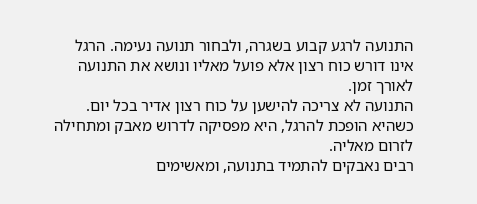התנועה לרגע קבוע בשגרה, ולבחור תנועה נעימה. הרגל אינו דורש כוח רצון אלא פועל מאליו ונושא את התנועה לאורך זמן.
התנועה לא צריכה להישען על כוח רצון אדיר בכל יום. כשהיא הופכת להרגל, היא מפסיקה לדרוש מאבק ומתחילה לזרום מאליה.
רבים נאבקים להתמיד בתנועה, ומאשימים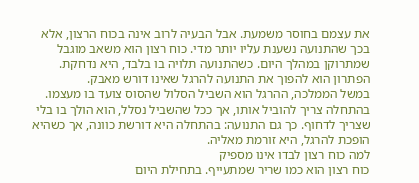את עצמם בחוסר משמעת. אבל הבעיה לרוב אינה בכוח הרצון, אלא בכך שהתנועה נשענת עליו יותר מדי. כוח רצון הוא משאב מוגבל שמתרוקן במהלך היום. כשהתנועה תלויה בו בלבד, היא נדחקת. הפתרון הוא להפוך את התנועה להרגל שאינו דורש מאבק.
במשל הממלכה, ההרגל הוא השביל הסלול שהסוס צועד בו מעצמו. בהתחלה צריך להוביל אותו, אך ככל שהשביל נסלל, הוא הולך בו בלי שצריך לדחוף. כך גם התנועה: בהתחלה היא דורשת כוונה, אך כשהיא הופכת להרגל, היא זורמת מאליה.
למה כוח רצון לבדו אינו מספיק
כוח רצון הוא כמו שריר שמתעייף. בתחילת היום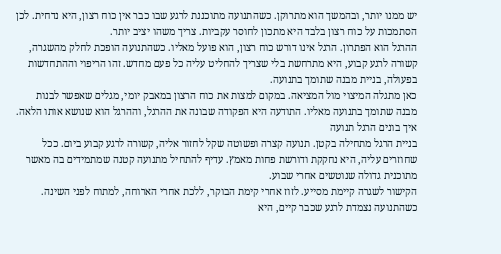יש ממנו יותר, ובהמשך הוא מתרוקן. כשהתנועה מתוכננת לרגע שבו כבר אין כוח רצון, היא נדחית. לכן הסתמכות על כוח רצון בלבד היא מתכון לחוסר עקביות. צריך משהו יציב יותר.
ההרגל הוא הפתרון. הרגל אינו דורש כוח רצון, הוא פועל מאליו. כשהתנועה הופכת לחלק מהשגרה, קשורה לרגע קבוע, היא מתרחשת בלי שצריך להחליט עליה כל פעם מחדש. זהו הריפוי וההתחדשות בפעולה, בניית מבנה שתומך בתנועה.
כאן מתגלה המיצוי מול המציאה. במקום למצות את כוח הרצון במאבק יומי, מגלים שאפשר לבנות מבנה שתומך בתנועה מאליו. התודעה היא הפקודה שבונה את ההרגל, וההרגל הוא שנושא אותו הלאה.
איך בונים הרגל תנועה
בניית הרגל מתחילה בקטן. תנועה קצרה ופשוטה שקל לחזור אליה, קשורה לרגע קבוע ביום. ככל שחוזרים עליה, היא נחקקת ודורשת פחות מאמץ. עדיף להתחיל מתנועה קטנה שמתמידים בה מאשר מתוכנית גדולה שנוטשים אחרי שבוע.
הקישור לשגרה קיימת מסייע. לזוז אחרי קימת הבוקר, ללכת אחרי הארוחה, למתוח לפני השינה. כשהתנועה נצמדת לרגע שכבר קיים, היא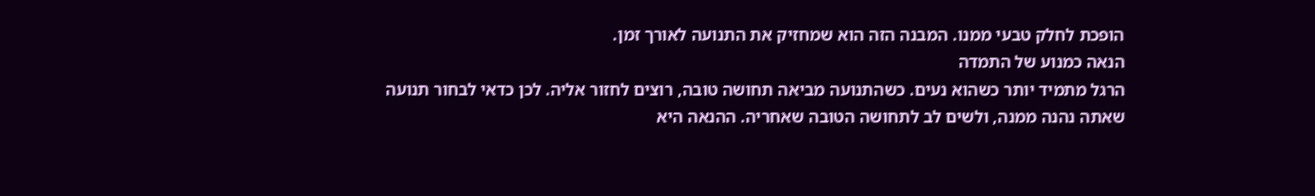הופכת לחלק טבעי ממנו. המבנה הזה הוא שמחזיק את התנועה לאורך זמן.
הנאה כמנוע של התמדה
הרגל מתמיד יותר כשהוא נעים. כשהתנועה מביאה תחושה טובה, רוצים לחזור אליה. לכן כדאי לבחור תנועה שאתה נהנה ממנה, ולשים לב לתחושה הטובה שאחריה. ההנאה היא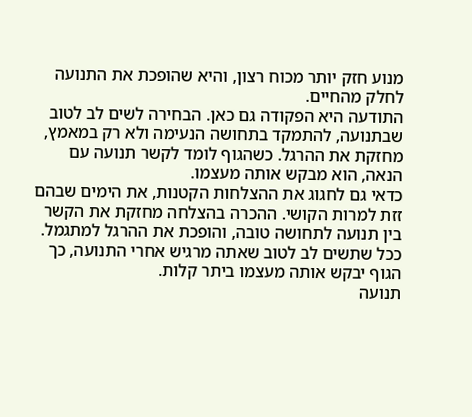מנוע חזק יותר מכוח רצון, והיא שהופכת את התנועה לחלק מהחיים.
התודעה היא הפקודה גם כאן. הבחירה לשים לב לטוב שבתנועה, להתמקד בתחושה הנעימה ולא רק במאמץ, מחזקת את ההרגל. כשהגוף לומד לקשר תנועה עם הנאה, הוא מבקש אותה מעצמו.
כדאי גם לחגוג את ההצלחות הקטנות, את הימים שבהם זזת למרות הקושי. ההכרה בהצלחה מחזקת את הקשר בין תנועה לתחושה טובה, והופכת את ההרגל למתגמל. ככל שתשים לב לטוב שאתה מרגיש אחרי התנועה, כך הגוף יבקש אותה מעצמו ביתר קלות.
תנועה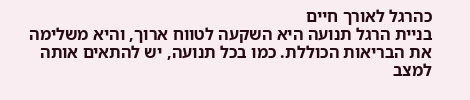כהרגל לאורך חיים
בניית הרגל תנועה היא השקעה לטווח ארוך, והיא משלימה את הבריאות הכוללת. כמו בכל תנועה, יש להתאים אותה למצב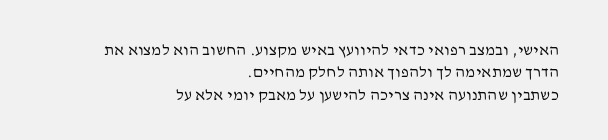האישי, ובמצב רפואי כדאי להיוועץ באיש מקצוע. החשוב הוא למצוא את הדרך שמתאימה לך ולהפוך אותה לחלק מהחיים.
כשתבין שהתנועה אינה צריכה להישען על מאבק יומי אלא על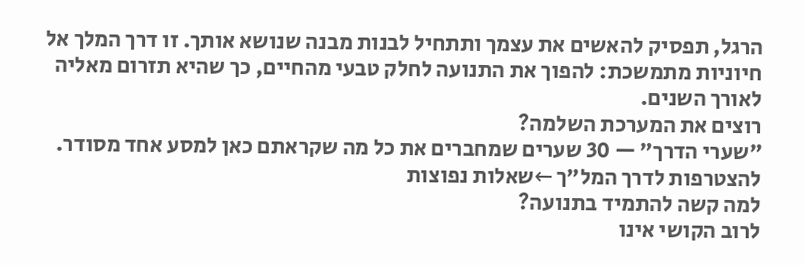הרגל, תפסיק להאשים את עצמך ותתחיל לבנות מבנה שנושא אותך. זו דרך המלך אל חיוניות מתמשכת: להפוך את התנועה לחלק טבעי מהחיים, כך שהיא תזרום מאליה לאורך השנים.
רוצים את המערכת השלמה?
״שערי הדרך״ — 30 שערים שמחברים את כל מה שקראתם כאן למסע אחד מסודר.
להצטרפות לדרך המל״ך ←שאלות נפוצות
למה קשה להתמיד בתנועה?
לרוב הקושי אינו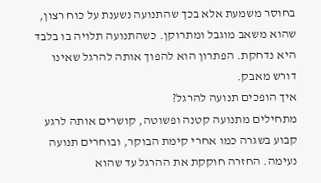בחוסר משמעת אלא בכך שהתנועה נשענת על כוח רצון, שהוא משאב מוגבל ומתרוקן. כשהתנועה תלויה בו בלבד היא נדחקת. הפתרון הוא להפוך אותה להרגל שאינו דורש מאבק.
איך הופכים תנועה להרגל?
מתחילים מתנועה קטנה ופשוטה, קושרים אותה לרגע קבוע בשגרה כמו אחרי קימת הבוקר, ובוחרים תנועה נעימה. החזרה חוקקת את ההרגל עד שהוא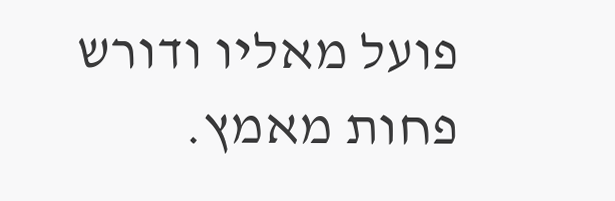פועל מאליו ודורש פחות מאמץ.